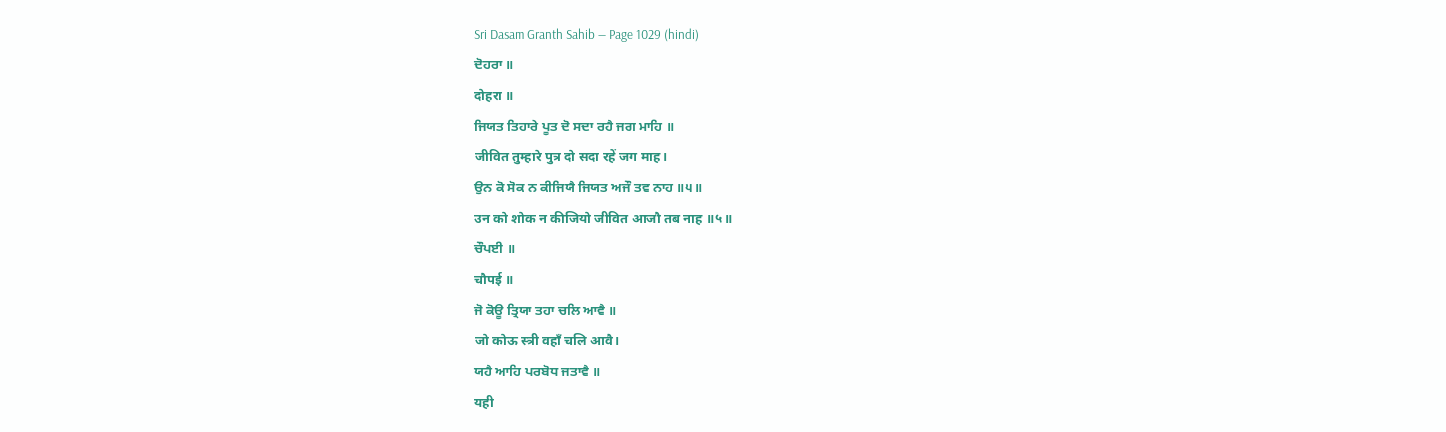Sri Dasam Granth Sahib — Page 1029 (hindi)
ਦੋਹਰਾ ॥
दोहरा ॥
ਜਿਯਤ ਤਿਹਾਰੇ ਪੂਤ ਦੋ ਸਦਾ ਰਹੈ ਜਗ ਮਾਹਿ ॥
जीवित तुम्हारे पुत्र दो सदा रहें जग माह।
ਉਨ ਕੋ ਸੋਕ ਨ ਕੀਜਿਯੈ ਜਿਯਤ ਅਜੌ ਤਵ ਨਾਹ ॥੫॥
उन को शोक न कीजियो जीवित आजौ तब नाह ॥५॥
ਚੌਪਈ ॥
चौपई ॥
ਜੋ ਕੋਊ ਤ੍ਰਿਯਾ ਤਹਾ ਚਲਿ ਆਵੈ ॥
जो कोऊ स्त्री वहाँ चलि आवै।
ਯਹੈ ਆਹਿ ਪਰਬੋਧ ਜਤਾਵੈ ॥
यही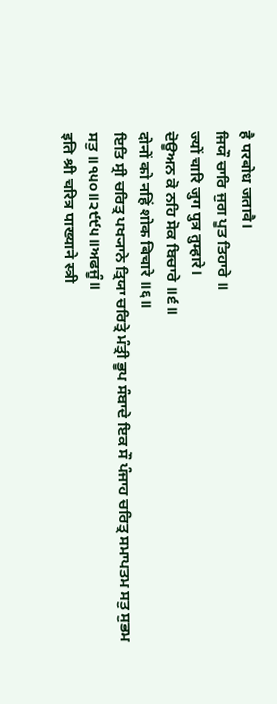है परबोध जतावै।
ਜਿਯੌ ਚਾਰਿ ਜੁਗ ਪੂਤ ਤਿਹਾਰੇ ॥
ज्यों चारि जुग पुत्र तुम्हारे।
ਦੋਊਅਨ ਕੋ ਨਹਿ ਸੋਕ ਬਿਚਾਰੇ ॥੬॥
दोनों को नहिं शोक बिचारे ॥६॥
ਇਤਿ ਸ੍ਰੀ ਚਰਿਤ੍ਰ ਪਖ੍ਯਾਨੇ ਤ੍ਰਿਯਾ ਚਰਿਤ੍ਰੇ ਮੰਤ੍ਰੀ ਭੂਪ ਸੰਬਾਦੇ ਇਕ ਸੌ ਪੰਜਾਹ ਚਰਿਤ੍ਰ ਸਮਾਪਤਮ ਸਤੁ ਸੁਭਮ ਸਤੁ ॥੧੫੦॥੨੯੯੫॥ਅਫਜੂੰ॥
इति श्री चरित्र पाख्याने स्त्री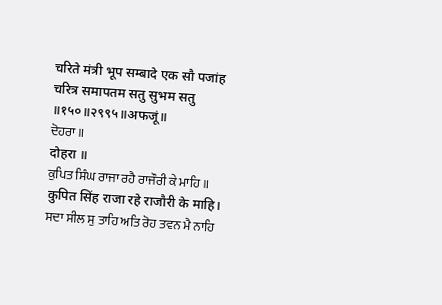चरिते मंत्री भूप सम्बादे एक सौ पजांह चरित्र समापतम सतु सुभम सतु ॥१५०॥२९९५॥अफजूं॥
ਦੋਹਰਾ ॥
दोहरा ॥
ਕੁਪਿਤ ਸਿੰਘ ਰਾਜਾ ਰਹੈ ਰਾਜੌਰੀ ਕੇ ਮਾਹਿ ॥
कुपित सिंह राजा रहे राजौरी के माहि।
ਸਦਾ ਸੀਲ ਸੁ ਤਾਹਿ ਅਤਿ ਰੋਹ ਤਵਨ ਮੈ ਨਾਹਿ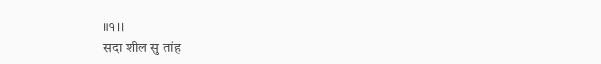॥੧॥
सदा शील सु तांह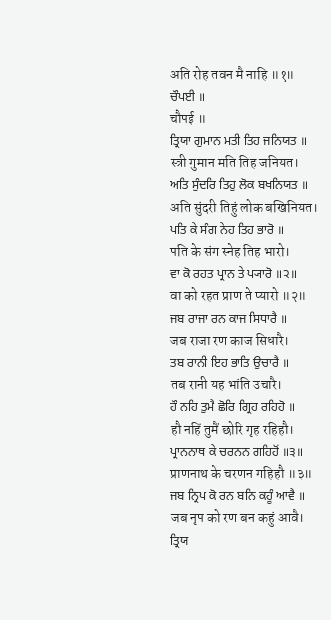अति रोह तवन मै नाहि ॥१॥
ਚੌਪਈ ॥
चौपई ॥
ਤ੍ਰਿਯਾ ਗੁਮਾਨ ਮਤੀ ਤਿਹ ਜਨਿਯਤ ॥
स्त्री गुमान मति तिह जनियत।
ਅਤਿ ਸੁੰਦਰਿ ਤਿਹੁ ਲੋਕ ਬਖਨਿਯਤ ॥
अति सुंदरी तिहुं लोक बखिनियत।
ਪਤਿ ਕੇ ਸੰਗ ਨੇਹ ਤਿਹ ਭਾਰੋ ॥
पति के संग स्नेह तिह भारो।
ਵਾ ਕੋ ਰਹਤ ਪ੍ਰਾਨ ਤੇ ਪ੍ਯਾਰੋ ॥੨॥
वा को रहत प्राण ते प्यारो ॥२॥
ਜਬ ਰਾਜਾ ਰਨ ਕਾਜ ਸਿਧਾਰੈ ॥
जब राजा रण काज सिधारै।
ਤਬ ਰਾਨੀ ਇਹ ਭਾਤਿ ਉਚਾਰੈ ॥
तब रानी यह भांति उचारै।
ਹੌ ਨਹਿ ਤੁਮੈ ਛੋਰਿ ਗ੍ਰਿਹ ਰਹਿਹੋ ॥
हौ नहिं तुमैं छोरि गृह रहिहौ।
ਪ੍ਰਾਨਨਾਥ ਕੇ ਚਰਨਨ ਗਹਿਹੋਂ ॥੩॥
प्राणनाथ के चरणन गहिहौ ॥३॥
ਜਬ ਨ੍ਰਿਪ ਕੋ ਰਨ ਬਨਿ ਕਹੂੰ ਆਵੈ ॥
जब नृप को रण बन कहुं आवै।
ਤ੍ਰਿਯ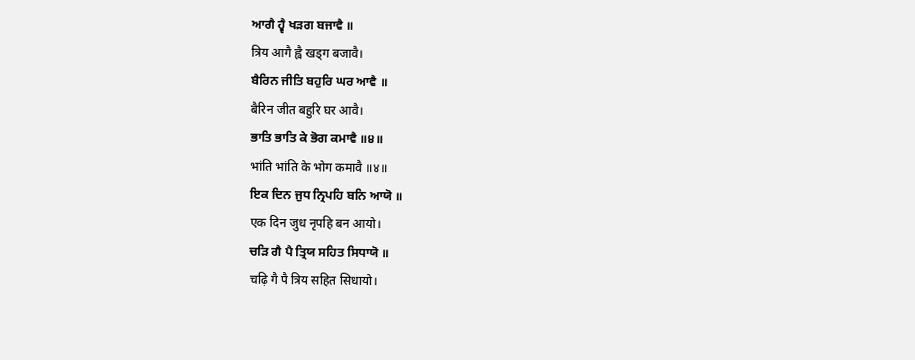ਆਗੈ ਹ੍ਵੈ ਖੜਗ ਬਜਾਵੈ ॥
त्रिय आगै ह्वै खड्ग बजावै।
ਬੈਰਿਨ ਜੀਤਿ ਬਹੁਰਿ ਘਰ ਆਵੈ ॥
बैरिन जीत बहुरि घर आवै।
ਭਾਤਿ ਭਾਤਿ ਕੇ ਭੋਗ ਕਮਾਵੈ ॥੪॥
भांति भांति के भोग कमावै ॥४॥
ਇਕ ਦਿਨ ਜੁਧ ਨ੍ਰਿਪਹਿ ਬਨਿ ਆਯੋ ॥
एक दिन जुध नृपहि बन आयो।
ਚੜਿ ਗੈ ਪੈ ਤ੍ਰਿਯ ਸਹਿਤ ਸਿਧਾਯੋ ॥
चढ़ि गै पै त्रिय सहित सिधायो।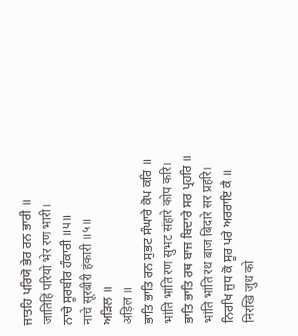ਜਾਤਹਿ ਪਰਿਯੋ ਭੇਰ ਰਨ ਭਾਰੀ ॥
जातिहिं परियो भेर रण भारी।
ਨਾਚੇ ਸੂਰਬੀਰ ਹੰਕਾਰੀ ॥੫॥
नाचे सूरबीरी हंकारी ॥५॥
ਅੜਿਲ ॥
अड़िल ॥
ਭਾਤਿ ਭਾਤਿ ਰਨ ਸੁਭਟ ਸੰਘਾਰੇ ਕੋਪ ਕਰਿ ॥
भांति भांति रण सुभट संहारे कोप करि।
ਭਾਤਿ ਭਾਤਿ ਰਥ ਬਾਜ ਬਿਦਾਰੇ ਸਰ ਪ੍ਰਹਰਿ ॥
भांति भांति रथ बाज बिदारे सर प्रहरि।
ਨਿਰਖਿ ਜੁਧ ਕੋ ਸੂਰ ਪਰੇ ਅਰਰਾਇ ਕੈ ॥
निरखि जुध को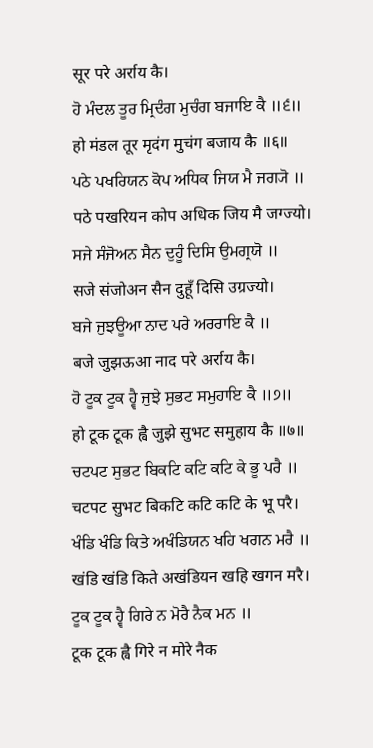सूर परे अर्राय कै।
ਹੋ ਮੰਦਲ ਤੂਰ ਮ੍ਰਿਦੰਗ ਮੁਚੰਗ ਬਜਾਇ ਕੈ ॥੬॥
हो मंडल तूर मृदंग मुचंग बजाय कै ॥६॥
ਪਠੇ ਪਖਰਿਯਨ ਕੋਪ ਅਧਿਕ ਜਿਯ ਮੈ ਜਗ੍ਯੋ ॥
पठे पखरियन कोप अधिक जिय मै जग्ज्यो।
ਸਜੇ ਸੰਜੋਅਨ ਸੈਨ ਦੁਹੂੰ ਦਿਸਿ ਉਮਗ੍ਰਯੋ ॥
सजे संजोअन सैन दुहूँ दिसि उग्रज्यो।
ਬਜੇ ਜੁਝਊਆ ਨਾਦ ਪਰੇ ਅਰਰਾਇ ਕੈ ॥
बजे जुझऊआ नाद परे अर्राय कै।
ਹੋ ਟੂਕ ਟੂਕ ਹ੍ਵੈ ਜੁਝੇ ਸੁਭਟ ਸਮੁਹਾਇ ਕੈ ॥੭॥
हो टूक टूक ह्वै जुझे सुभट समुहाय कै ॥७॥
ਚਟਪਟ ਸੁਭਟ ਬਿਕਟਿ ਕਟਿ ਕਟਿ ਕੇ ਭੂ ਪਰੈ ॥
चटपट सुभट बिकटि कटि कटि के भू परै।
ਖੰਡਿ ਖੰਡਿ ਕਿਤੇ ਅਖੰਡਿਯਨ ਖਹਿ ਖਗਨ ਮਰੈ ॥
खंडि खंडि किते अखंडियन खहि खगन मरै।
ਟੂਕ ਟੂਕ ਹ੍ਵੈ ਗਿਰੇ ਨ ਮੋਰੈ ਨੈਕ ਮਨ ॥
टूक टूक ह्वै गिरे न मोरे नैक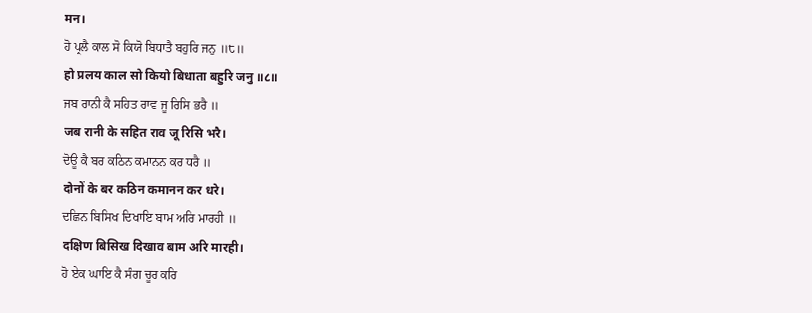मन।
ਹੋ ਪ੍ਰਲੈ ਕਾਲ ਸੋ ਕਿਯੋ ਬਿਧਾਤੈ ਬਹੁਰਿ ਜਨੁ ॥੮॥
हो प्रलय काल सो कियो बिधाता बहुरि जनु ॥८॥
ਜਬ ਰਾਨੀ ਕੈ ਸਹਿਤ ਰਾਵ ਜੂ ਰਿਸਿ ਭਰੈ ॥
जब रानी के सहित राव जू रिसि भरै।
ਦੋਊ ਕੈ ਬਰ ਕਠਿਨ ਕਮਾਨਨ ਕਰ ਧਰੈ ॥
दोनों के बर कठिन कमानन कर धरे।
ਦਛਿਨ ਬਿਸਿਖ ਦਿਖਾਇ ਬਾਮ ਅਰਿ ਮਾਰਹੀ ॥
दक्षिण बिसिख दिखाव बाम अरि मारही।
ਹੋ ਏਕ ਘਾਇ ਕੈ ਸੰਗ ਚੂਰ ਕਰਿ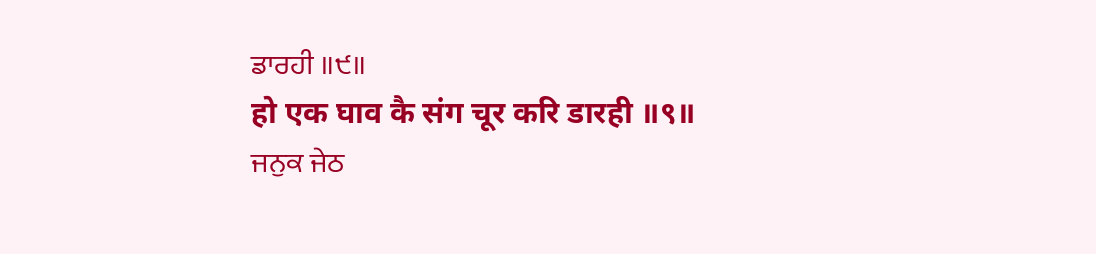ਡਾਰਹੀ ॥੯॥
हो एक घाव कै संग चूर करि डारही ॥९॥
ਜਨੁਕ ਜੇਠ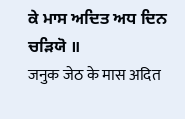ਕੇ ਮਾਸ ਅਦਿਤ ਅਧ ਦਿਨ ਚੜਿਯੋ ॥
जनुक जेठ के मास अदित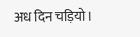अध दिन चड़ियो।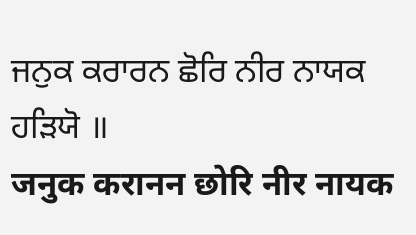ਜਨੁਕ ਕਰਾਰਨ ਛੋਰਿ ਨੀਰ ਨਾਯਕ ਹੜਿਯੋ ॥
जनुक करानन छोरि नीर नायक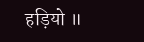हड़ियो ॥